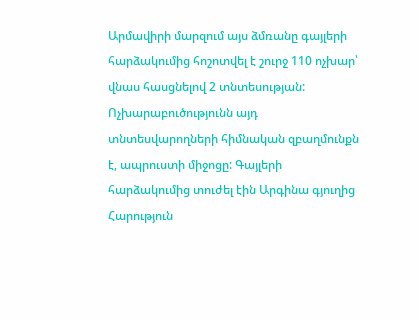Արմավիրի մարզում այս ձմռանը գայլերի հարձակումից հոշոտվել է շուրջ 110 ոչխար՝ վնաս հասցնելով 2 տնտեսության: Ոչխարաբուծությունն այդ տնտեսվարողների հիմնական զբաղմունքն է, ապրուստի միջոցը: Գայլերի հարձակումից տուժել էին Արգինա գյուղից Հարություն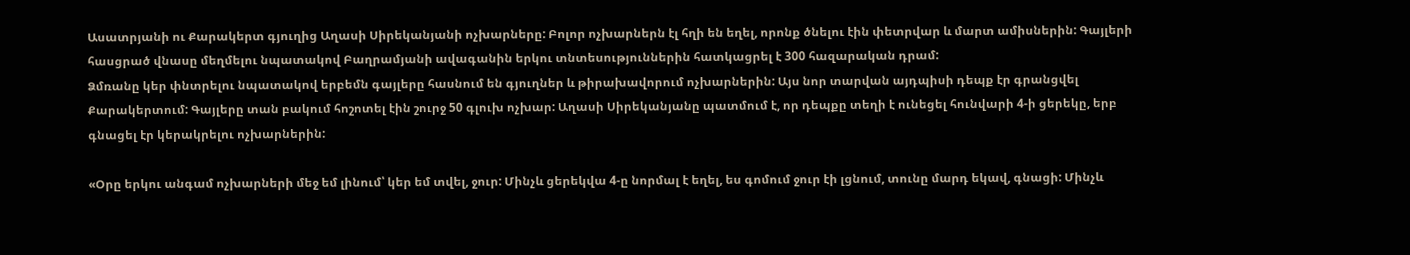Ասատրյանի ու Քարակերտ գյուղից Աղասի Սիրեկանյանի ոչխարները: Բոլոր ոչխարներն էլ հղի են եղել, որոնք ծնելու էին փետրվար և մարտ ամիսներին: Գայլերի հասցրած վնասը մեղմելու նպատակով Բաղրամյանի ավագանին երկու տնտեսություններին հատկացրել է 300 հազարական դրամ:
Ձմռանը կեր փնտրելու նպատակով երբեմն գայլերը հասնում են գյուղներ և թիրախավորում ոչխարներին: Այս նոր տարվան այդպիսի դեպք էր գրանցվել Քարակերտում: Գայլերը տան բակում հոշոտել էին շուրջ 50 գլուխ ոչխար: Աղասի Սիրեկանյանը պատմում է, որ դեպքը տեղի է ունեցել հունվարի 4-ի ցերեկը, երբ գնացել էր կերակրելու ոչխարներին:

«Օրը երկու անգամ ոչխարների մեջ եմ լինում՝ կեր եմ տվել, ջուր: Մինչև ցերեկվա 4-ը նորմալ է եղել, ես գոմում ջուր էի լցնում, տունը մարդ եկավ, գնացի: Մինչև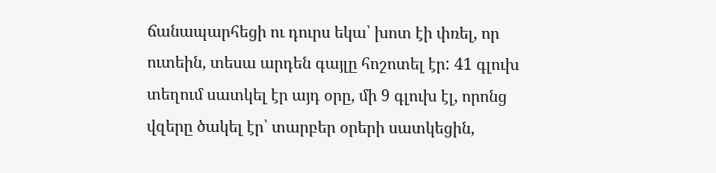ճանապարհեցի ու դուրս եկա՝ խոտ էի փռել, որ ուտեին, տեսա արդեն գայլը հոշոտել էր: 41 գլուխ տեղում սատկել էր այդ օրը, մի 9 գլուխ էլ, որոնց վզերը ծակել էր՝ տարբեր օրերի սատկեցին,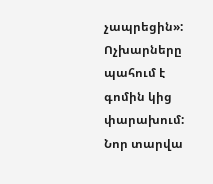չապրեցին»:
Ոչխարները պահում է գոմին կից փարախում: Նոր տարվա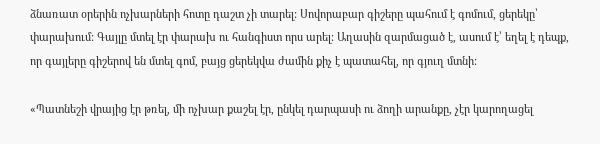ձնառատ օրերին ոչխարների հոտը դաշտ չի տարել: Սովորաբար գիշերը պահում է գոմում, ցերեկը՝ փարախում: Գայլը մտել էր փարախ ու հանգիստ որս արել: Աղասին զարմացած է, ասում է՝ եղել է դեպք, որ գայլերը գիշերով են մտել գոմ, բայց ցերեկվա ժամին քիչ է պատահել, որ գյուղ մտնի:

«Պատնեշի վրայից էր թռել, մի ոչխար քաշել էր, ընկել դարպասի ու ձողի արանքը, չէր կարողացել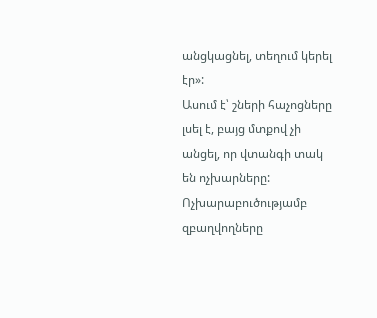անցկացնել, տեղում կերել էր»:
Ասում է՝ շների հաչոցները լսել է, բայց մտքով չի անցել, որ վտանգի տակ են ոչխարները: Ոչխարաբուծությամբ զբաղվողները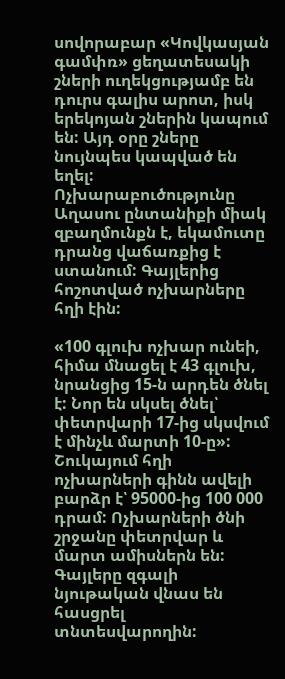սովորաբար «Կովկասյան գամփռ» ցեղատեսակի շների ուղեկցությամբ են դուրս գալիս արոտ, իսկ երեկոյան շներին կապում են: Այդ օրը շները նույնպես կապված են եղել:
Ոչխարաբուծությունը Աղասու ընտանիքի միակ զբաղմունքն է, եկամուտը դրանց վաճառքից է ստանում: Գայլերից հոշոտված ոչխարները հղի էին:

«100 գլուխ ոչխար ունեի, հիմա մնացել է 43 գլուխ, նրանցից 15-ն արդեն ծնել է: Նոր են սկսել ծնել՝ փետրվարի 17-ից սկսվում է մինչև մարտի 10-ը»:
Շուկայում հղի ոչխարների գինն ավելի բարձր է՝ 95000-ից 100 000 դրամ: Ոչխարների ծնի շրջանը փետրվար և մարտ ամիսներն են: Գայլերը զգալի նյութական վնաս են հասցրել տնտեսվարողին: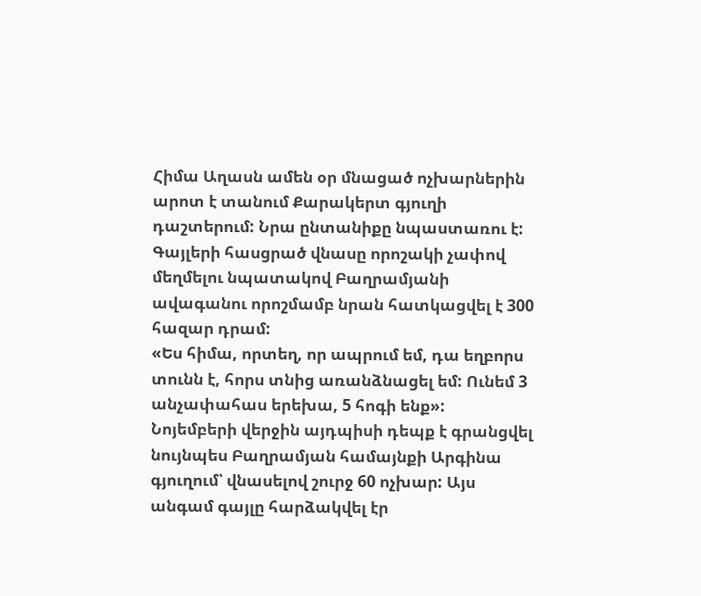Հիմա Աղասն ամեն օր մնացած ոչխարներին արոտ է տանում Քարակերտ գյուղի դաշտերում: Նրա ընտանիքը նպաստառու է: Գայլերի հասցրած վնասը որոշակի չափով մեղմելու նպատակով Բաղրամյանի ավագանու որոշմամբ նրան հատկացվել է 300 հազար դրամ:
«Ես հիմա, որտեղ, որ ապրում եմ, դա եղբորս տունն է, հորս տնից առանձնացել եմ: Ունեմ 3 անչափահաս երեխա, 5 հոգի ենք»:
Նոյեմբերի վերջին այդպիսի դեպք է գրանցվել նույնպես Բաղրամյան համայնքի Արգինա գյուղում՝ վնասելով շուրջ 60 ոչխար: Այս անգամ գայլը հարձակվել էր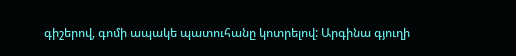գիշերով, գոմի ապակե պատուհանը կոտրելով: Արգինա գյուղի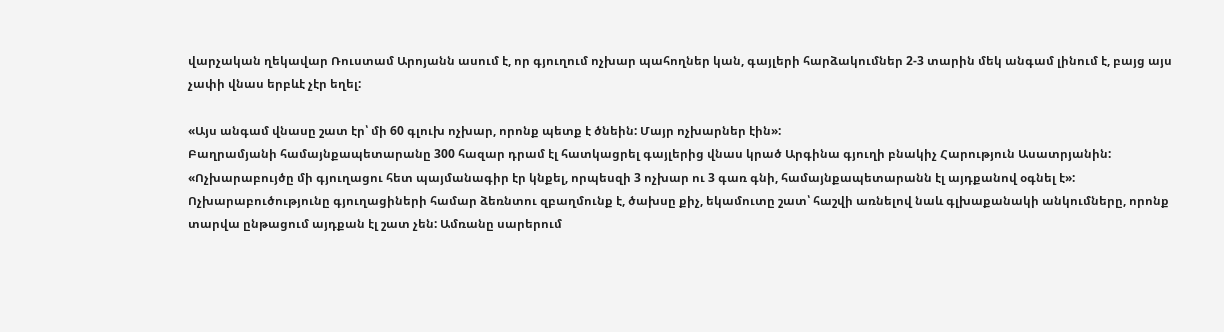վարչական ղեկավար Ռուստամ Արոյանն ասում է, որ գյուղում ոչխար պահողներ կան, գայլերի հարձակումներ 2-3 տարին մեկ անգամ լինում է, բայց այս չափի վնաս երբևէ չէր եղել:

«Այս անգամ վնասը շատ էր՝ մի 60 գլուխ ոչխար, որոնք պետք է ծնեին: Մայր ոչխարներ էին»:
Բաղրամյանի համայնքապետարանը 300 հազար դրամ էլ հատկացրել գայլերից վնաս կրած Արգինա գյուղի բնակիչ Հարություն Ասատրյանին:
«Ոչխարաբույծը մի գյուղացու հետ պայմանագիր էր կնքել, որպեսզի 3 ոչխար ու 3 գառ գնի, համայնքապետարանն էլ այդքանով օգնել է»:
Ոչխարաբուծությունը գյուղացիների համար ձեռնտու զբաղմունք է, ծախսը քիչ, եկամուտը շատ՝ հաշվի առնելով նաև գլխաքանակի անկումները, որոնք տարվա ընթացում այդքան էլ շատ չեն: Ամռանը սարերում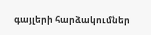գայլերի հարձակումներ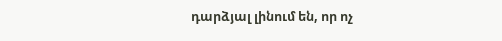դարձյալ լինում են, որ ոչ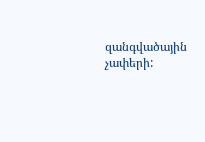զանգվածային չափերի: